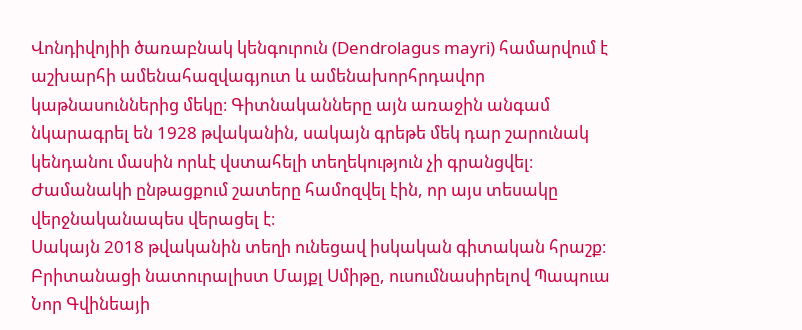Վոնդիվոյիի ծառաբնակ կենգուրուն (Dendrolagus mayri) համարվում է աշխարհի ամենահազվագյուտ և ամենախորհրդավոր կաթնասուններից մեկը։ Գիտնականները այն առաջին անգամ նկարագրել են 1928 թվականին, սակայն գրեթե մեկ դար շարունակ կենդանու մասին որևէ վստահելի տեղեկություն չի գրանցվել։ Ժամանակի ընթացքում շատերը համոզվել էին, որ այս տեսակը վերջնականապես վերացել է։
Սակայն 2018 թվականին տեղի ունեցավ իսկական գիտական հրաշք։ Բրիտանացի նատուրալիստ Մայքլ Սմիթը, ուսումնասիրելով Պապուա Նոր Գվինեայի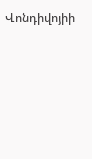Վոնդիվոյիի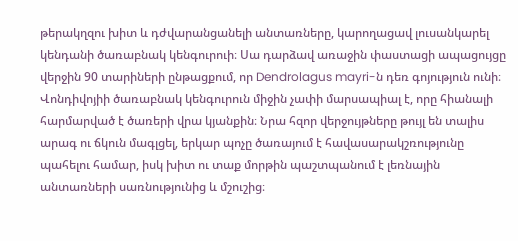թերակղզու խիտ և դժվարանցանելի անտառները, կարողացավ լուսանկարել կենդանի ծառաբնակ կենգուրուի։ Սա դարձավ առաջին փաստացի ապացույցը վերջին 90 տարիների ընթացքում, որ Dendrolagus mayri-ն դեռ գոյություն ունի։
Վոնդիվոյիի ծառաբնակ կենգուրուն միջին չափի մարսապիալ է, որը հիանալի հարմարված է ծառերի վրա կյանքին։ Նրա հզոր վերջույթները թույլ են տալիս արագ ու ճկուն մագլցել, երկար պոչը ծառայում է հավասարակշռությունը պահելու համար, իսկ խիտ ու տաք մորթին պաշտպանում է լեռնային անտառների սառնությունից և մշուշից։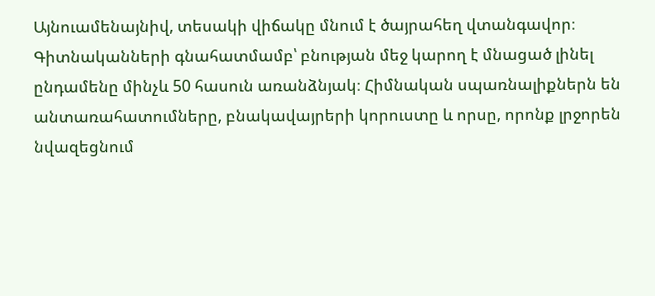Այնուամենայնիվ, տեսակի վիճակը մնում է ծայրահեղ վտանգավոր։ Գիտնականների գնահատմամբ՝ բնության մեջ կարող է մնացած լինել ընդամենը մինչև 50 հասուն առանձնյակ։ Հիմնական սպառնալիքներն են անտառահատումները, բնակավայրերի կորուստը և որսը, որոնք լրջորեն նվազեցնում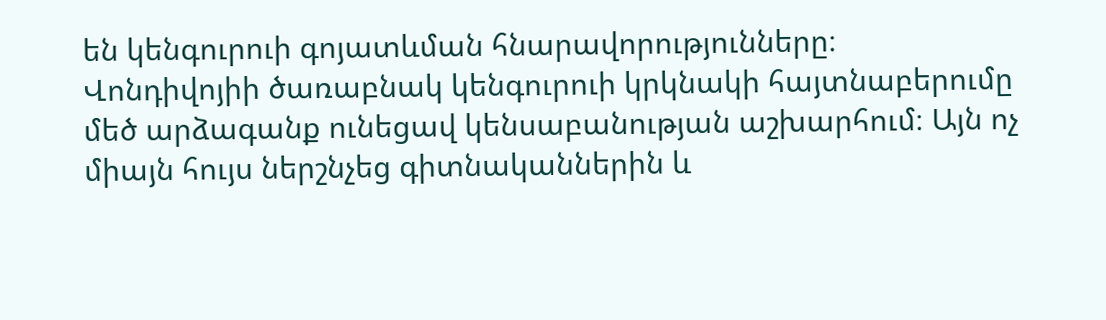են կենգուրուի գոյատևման հնարավորությունները։
Վոնդիվոյիի ծառաբնակ կենգուրուի կրկնակի հայտնաբերումը մեծ արձագանք ունեցավ կենսաբանության աշխարհում։ Այն ոչ միայն հույս ներշնչեց գիտնականներին և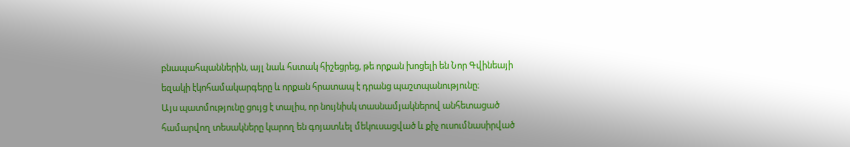բնապահպաններին, այլ նաև հստակ հիշեցրեց, թե որքան խոցելի են Նոր Գվինեայի եզակի էկոհամակարգերը և որքան հրատապ է դրանց պաշտպանությունը։
Այս պատմությունը ցույց է տալիս, որ նույնիսկ տասնամյակներով անհետացած համարվող տեսակները կարող են գոյատևել մեկուսացված և քիչ ուսումնասիրված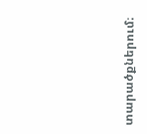տարածքներում։